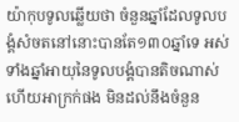យ៉ាកុបទូលឆ្លើយថា ចំនួនឆ្នាំដែលទូលបង្គំសំចតនៅនោះបានតែ១៣០ឆ្នាំទេ អស់ទាំងឆ្នាំអាយុនៃទូលបង្គំបានតិចណាស់ ហើយអាក្រក់ផង មិនដល់នឹងចំនួន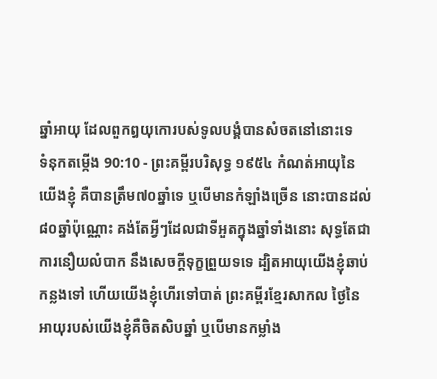ឆ្នាំអាយុ ដែលពួកឰយុកោរបស់ទូលបង្គំបានសំចតនៅនោះទេ
ទំនុកតម្កើង 90:10 - ព្រះគម្ពីរបរិសុទ្ធ ១៩៥៤ កំណត់អាយុនៃយើងខ្ញុំ គឺបានត្រឹម៧០ឆ្នាំទេ ឬបើមានកំឡាំងច្រើន នោះបានដល់៨០ឆ្នាំប៉ុណ្ណោះ គង់តែអ្វីៗដែលជាទីអួតក្នុងឆ្នាំទាំងនោះ សុទ្ធតែជាការនឿយលំបាក នឹងសេចក្ដីទុក្ខព្រួយទទេ ដ្បិតអាយុយើងខ្ញុំឆាប់កន្លងទៅ ហើយយើងខ្ញុំហើរទៅបាត់ ព្រះគម្ពីរខ្មែរសាកល ថ្ងៃនៃអាយុរបស់យើងខ្ញុំគឺចិតសិបឆ្នាំ ឬបើមានកម្លាំង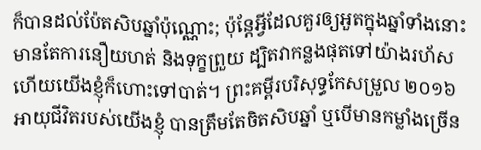ក៏បានដល់ប៉ែតសិបឆ្នាំប៉ុណ្ណោះ; ប៉ុន្តែអ្វីដែលគួរឲ្យអួតក្នុងឆ្នាំទាំងនោះ មានតែការនឿយហត់ និងទុក្ខព្រួយ ដ្បិតវាកន្លងផុតទៅយ៉ាងរហ័ស ហើយយើងខ្ញុំក៏ហោះទៅបាត់។ ព្រះគម្ពីរបរិសុទ្ធកែសម្រួល ២០១៦ អាយុជីវិតរបស់យើងខ្ញុំ បានត្រឹមតែចិតសិបឆ្នាំ ឬបើមានកម្លាំងច្រើន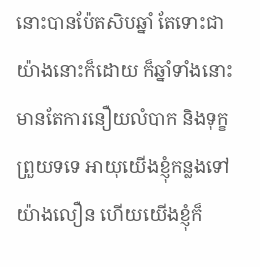នោះបានប៉ែតសិបឆ្នាំ តែទោះជាយ៉ាងនោះក៏ដោយ ក៏ឆ្នាំទាំងនោះ មានតែការនឿយលំបាក និងទុក្ខព្រួយទទេ អាយុយើងខ្ញុំកន្លងទៅយ៉ាងលឿន ហើយយើងខ្ញុំក៏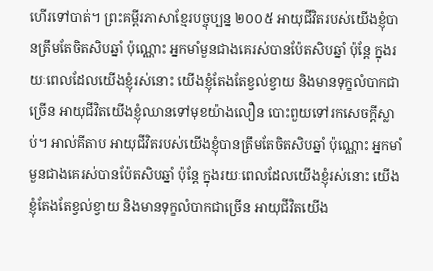ហើរទៅបាត់។ ព្រះគម្ពីរភាសាខ្មែរបច្ចុប្បន្ន ២០០៥ អាយុជីវិតរបស់យើងខ្ញុំបានត្រឹមតែចិតសិបឆ្នាំ ប៉ុណ្ណោះ អ្នកមាំមួនជាងគេរស់បានប៉ែតសិបឆ្នាំ ប៉ុន្តែ ក្នុងរយៈពេលដែលយើងខ្ញុំរស់នោះ យើងខ្ញុំតែងតែខ្វល់ខ្វាយ និងមានទុក្ខលំបាកជាច្រើន អាយុជីវិតយើងខ្ញុំឈានទៅមុខយ៉ាងលឿន បោះពួយទៅរកសេចក្ដីស្លាប់។ អាល់គីតាប អាយុជីវិតរបស់យើងខ្ញុំបានត្រឹមតែចិតសិបឆ្នាំ ប៉ុណ្ណោះ អ្នកមាំមួនជាងគេរស់បានប៉ែតសិបឆ្នាំ ប៉ុន្តែ ក្នុងរយៈពេលដែលយើងខ្ញុំរស់នោះ យើងខ្ញុំតែងតែខ្វល់ខ្វាយ និងមានទុក្ខលំបាកជាច្រើន អាយុជីវិតយើង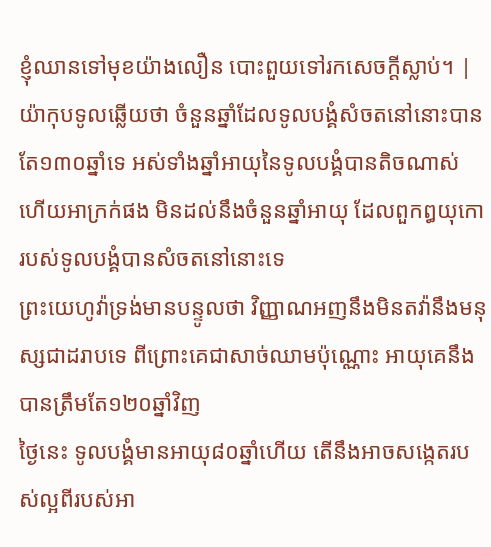ខ្ញុំឈានទៅមុខយ៉ាងលឿន បោះពួយទៅរកសេចក្ដីស្លាប់។ |
យ៉ាកុបទូលឆ្លើយថា ចំនួនឆ្នាំដែលទូលបង្គំសំចតនៅនោះបានតែ១៣០ឆ្នាំទេ អស់ទាំងឆ្នាំអាយុនៃទូលបង្គំបានតិចណាស់ ហើយអាក្រក់ផង មិនដល់នឹងចំនួនឆ្នាំអាយុ ដែលពួកឰយុកោរបស់ទូលបង្គំបានសំចតនៅនោះទេ
ព្រះយេហូវ៉ាទ្រង់មានបន្ទូលថា វិញ្ញាណអញនឹងមិនតវ៉ានឹងមនុស្សជាដរាបទេ ពីព្រោះគេជាសាច់ឈាមប៉ុណ្ណោះ អាយុគេនឹងបានត្រឹមតែ១២០ឆ្នាំវិញ
ថ្ងៃនេះ ទូលបង្គំមានអាយុ៨០ឆ្នាំហើយ តើនឹងអាចសង្កេតរបស់ល្អពីរបស់អា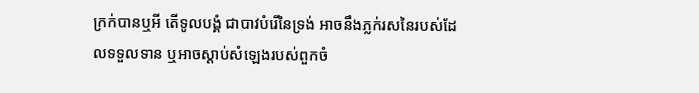ក្រក់បានឬអី តើទូលបង្គំ ជាបាវបំរើនៃទ្រង់ អាចនឹងភ្លក់រសនៃរបស់ដែលទទួលទាន ឬអាចស្តាប់សំឡេងរបស់ពួកចំ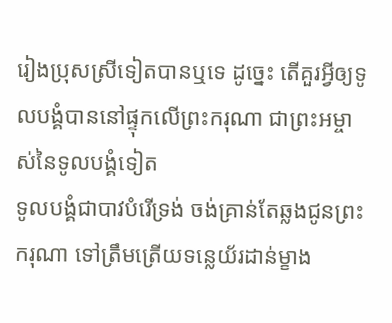រៀងប្រុសស្រីទៀតបានឬទេ ដូច្នេះ តើគួរអ្វីឲ្យទូលបង្គំបាននៅផ្ទុកលើព្រះករុណា ជាព្រះអម្ចាស់នៃទូលបង្គំទៀត
ទូលបង្គំជាបាវបំរើទ្រង់ ចង់គ្រាន់តែឆ្លងជូនព្រះករុណា ទៅត្រឹមត្រើយទន្លេយ័រដាន់ម្ខាង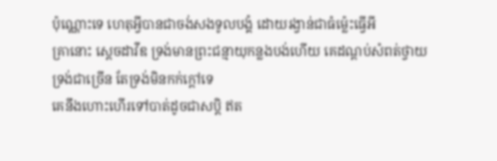ប៉ុណ្ណោះទេ ហេតុអ្វីបានជាចង់សងទូលបង្គំ ដោយរង្វាន់ជាធំម៉្លេះធ្វើអី
គ្រានោះ ស្តេចដាវីឌ ទ្រង់មានព្រះជន្មាយុកន្លងបង់ហើយ គេដណ្តប់សំពត់ថ្វាយទ្រង់ជាច្រើន តែទ្រង់មិនកក់ក្តៅទេ
គេនឹងហោះហើរទៅបាត់ដូចជាសប្តិ ឥត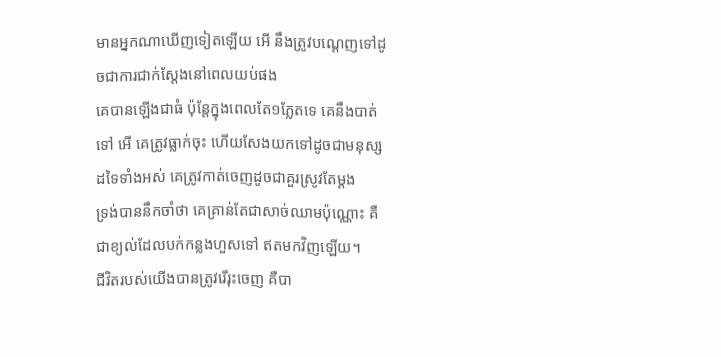មានអ្នកណាឃើញទៀតឡើយ អើ នឹងត្រូវបណ្តេញទៅដូចជាការជាក់ស្តែងនៅពេលយប់ផង
គេបានឡើងជាធំ ប៉ុន្តែក្នុងពេលតែ១ភ្លែតទេ គេនឹងបាត់ទៅ អើ គេត្រូវធ្លាក់ចុះ ហើយសែងយកទៅដូចជាមនុស្សដទៃទាំងអស់ គេត្រូវកាត់ចេញដូចជាគួរស្រូវតែម្តង
ទ្រង់បាននឹកចាំថា គេគ្រាន់តែជាសាច់ឈាមប៉ុណ្ណោះ គឺជាខ្យល់ដែលបក់កន្លងហួសទៅ ឥតមកវិញឡើយ។
ជីវិតរបស់យើងបានត្រូវរើរុះចេញ គឺបា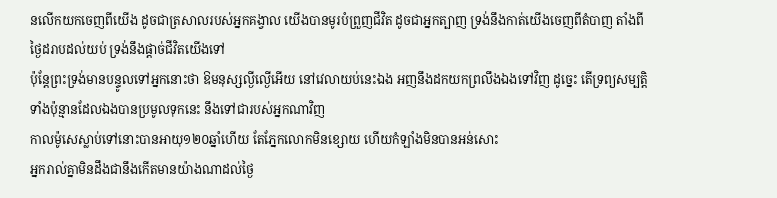នលើកយកចេញពីយើង ដូចជាត្រសាលរបស់អ្នកគង្វាល យើងបានមូរបំព្រួញជីវិត ដូចជាអ្នកត្បាញ ទ្រង់នឹងកាត់យើងចេញពីតំបាញ តាំងពីថ្ងៃដរាបដល់យប់ ទ្រង់នឹងផ្តាច់ជីវិតយើងទៅ
ប៉ុន្តែព្រះទ្រង់មានបន្ទូលទៅអ្នកនោះថា ឱមនុស្សល្ងីល្ងើអើយ នៅវេលាយប់នេះឯង អញនឹងដកយកព្រលឹងឯងទៅវិញ ដូច្នេះ តើទ្រព្យសម្បត្តិទាំងប៉ុន្មានដែលឯងបានប្រមូលទុកនេះ នឹងទៅជារបស់អ្នកណាវិញ
កាលម៉ូសេស្លាប់ទៅនោះបានអាយុ១២០ឆ្នាំហើយ តែភ្នែកលោកមិនខ្សោយ ហើយកំឡាំងមិនបានអន់សោះ
អ្នករាល់គ្នាមិនដឹងជានឹងកើតមានយ៉ាងណាដល់ថ្ងៃ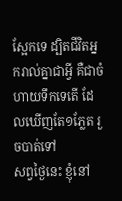ស្អែកទេ ដ្បិតជីវិតអ្នករាល់គ្នាជាអ្វី គឺជាចំហាយទឹកទេតើ ដែលឃើញតែ១ភ្លែត រួចបាត់ទៅ
សព្វថ្ងៃនេះ ខ្ញុំនៅ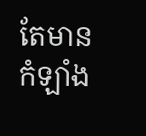តែមានកំឡាំង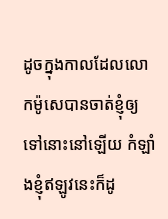ដូចក្នុងកាលដែលលោកម៉ូសេបានចាត់ខ្ញុំឲ្យទៅនោះនៅឡើយ កំឡាំងខ្ញុំឥឡូវនេះក៏ដូ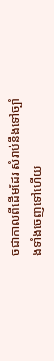ចជាកាលពីដើមដែរ សំរាប់នឹងទៅច្បាំងទាំងចេញទៅហើយ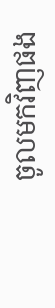ចូលមកវិញផង